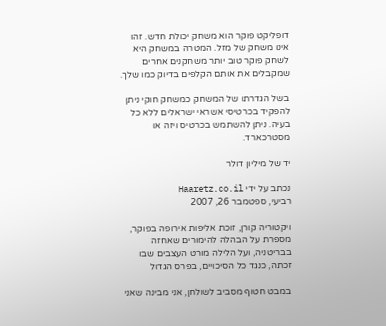דופליקט פוקר הוא משחק יכולת חדש. זהו אינו משחק של מזל. המטרה במשחק היא לשחק פוקר טוב יותר משחקנים אחרים שמקבלים את אותם הקלפים בדיוק כמו שלך.

בשל הגדרתו של המשחק כמשחק חוקי ניתן להפקיד בכרטיסי אשראי ישראלים ללא כל בעיה. ניתן להשתמש בכרטיס ויזה או מסטרכארד.

יד של מיליון דולר

נכתב על ידי Haaretz.co.il
רביעי, ספטמבר 26, 2007

ויקטוריה קורן, זוכת אליפות אירופה בפוקר, מספרת על הבהלה להימורים שאחזה בבריטניה, ועל הלילה מורט העצבים שבו זכתה, כנגד כל הסיכויים, בפרס הגדול

במבט חטוף מסביב לשולחן, אני מבינה שאני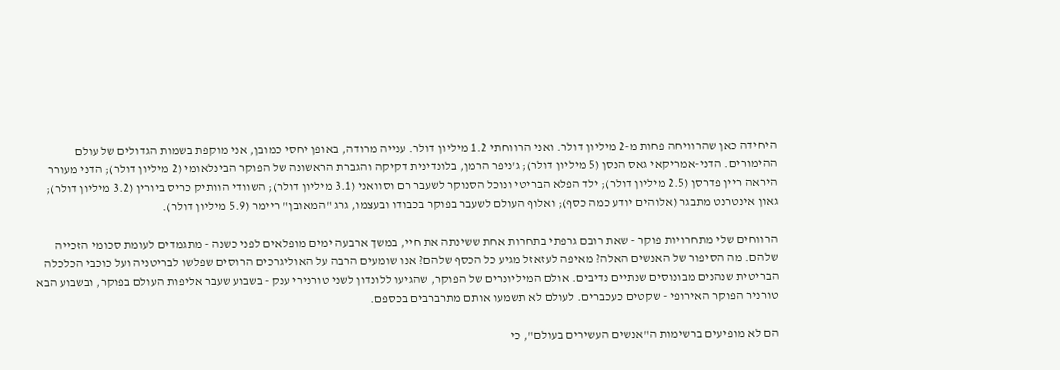היחידה כאן שהרוויחה פחות מ-2 מיליון דולר. ואני הרווחתי 1.2 מיליון דולר. ענייה מרודה, באופן יחסי כמובן, אני מוקפת בשמות הגדולים של עולם ההימורים. הדני-אמריקאי גאס הנסן (5 מיליון דולר); ג'ניפר הרמן, בלונדינית דקיקה והגברת הראשונה של הפוקר הבינלאומי (2 מיליון דולר); הדני מעורר היראה ריין פדרסן (2.5 מיליון דולר); ילד הפלא הבריטי ונוכל הסנוקר לשעבר רם וסוואני (3.1 מיליון דולר); השוודי הוותיק כריס ביורין (3.2 מיליון דולר); גאון אינטרנט מתבגר (אלוהים יודע כמה כסף); ואלוף העולם לשעבר בפוקר בכבודו ובעצמו, גרג "המאובן" ריימר (5.9 מיליון דולר).

הרווחים שלי מתחרויות פוקר - שאת רובם גרפתי בתחרות אחת ששינתה את חיי, במשך ארבעה ימים מופלאים לפני כשנה - מתגמדים לעומת סכומי הזכייה שלהם. מה הסיפור של האנשים האלה? מאיפה לעזאזל מגיע כל הכסף שלהם? אנו שומעים הרבה על האוליגרכים הרוסים שפלשו לבריטניה ועל כוכבי הכלכלה הבריטית שנהנים מבונוסים שנתיים נדיבים. אולם המיליונרים של הפוקר, שהגיעו ללונדון לשני טורנירי ענק - בשבוע שעבר אליפות העולם בפוקר, ובשבוע הבא טורניר הפוקר האירופי - שקטים כעכברים. לעולם לא תשמעו אותם מתרברבים בכספם.

הם לא מופיעים ברשימות ה"אנשים העשירים בעולם", כי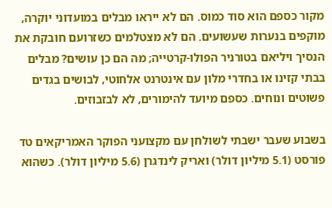מקור כספם הוא סוד כמוס. הם לא ייראו מבלים במועדוני יוקרה, מוקפים בנערות שעשועים. הם לא מצטלמים כשזרועם חובקת את הנסיך ויליאם בטורניר הפולו-קרטייה; מה הם כן עושים? מבלים בבתי קזינו או בחדרי מלון עם אינטרנט אלחוטי, לבושים בגדים פשוטים ונוחים. כספם מיועד להימורים, לא לבזבוזים.

בשבוע שעבר ישבתי לשולחן עם מקצועני הפוקר האמריקאים טד פורסט (5.1 מיליון דולר) ואריק לינדגרן (5.6 מיליון דולר). כשהוא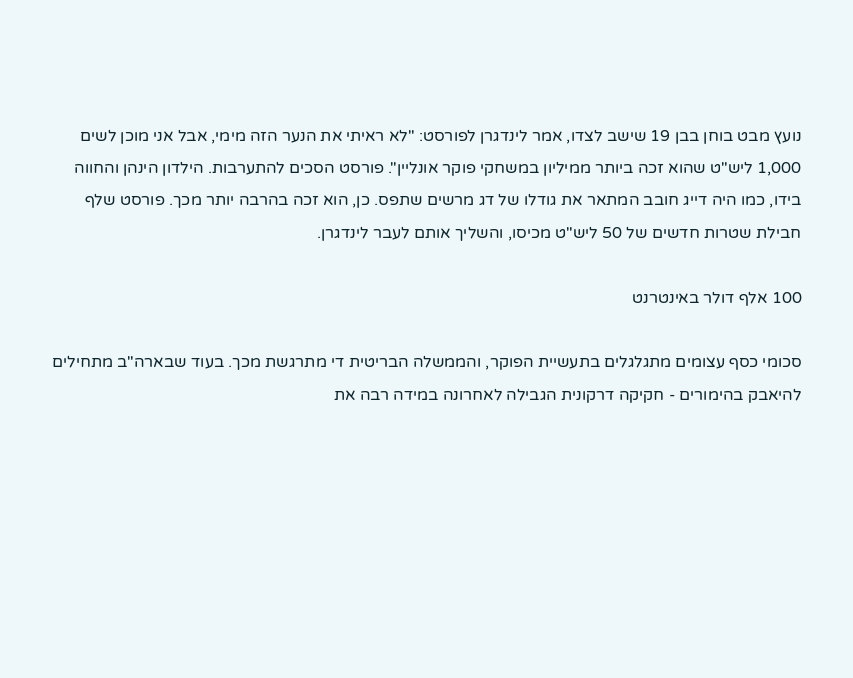נועץ מבט בוחן בבן 19 שישב לצדו, אמר לינדגרן לפורסט: "לא ראיתי את הנער הזה מימי, אבל אני מוכן לשים 1,000 ליש"ט שהוא זכה ביותר ממיליון במשחקי פוקר אונליין". פורסט הסכים להתערבות. הילדון הינהן והחווה בידו, כמו היה דייג חובב המתאר את גודלו של דג מרשים שתפס. כן, הוא זכה בהרבה יותר מכך. פורסט שלף חבילת שטרות חדשים של 50 ליש"ט מכיסו, והשליך אותם לעבר לינדגרן.

100 אלף דולר באינטרנט

סכומי כסף עצומים מתגלגלים בתעשיית הפוקר, והממשלה הבריטית די מתרגשת מכך. בעוד שבארה"ב מתחילים להיאבק בהימורים - חקיקה דרקונית הגבילה לאחרונה במידה רבה את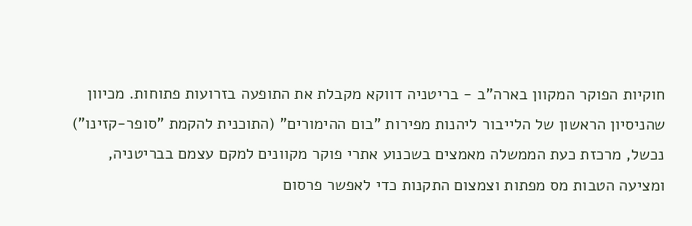חוקיות הפוקר המקוון בארה"ב - בריטניה דווקא מקבלת את התופעה בזרועות פתוחות. מכיוון שהניסיון הראשון של הלייבור ליהנות מפירות "בום ההימורים" (התוכנית להקמת "סופר-קזינו") נכשל, מרכזת כעת הממשלה מאמצים בשכנוע אתרי פוקר מקוונים למקם עצמם בבריטניה, ומציעה הטבות מס מפתות וצמצום התקנות כדי לאפשר פרסום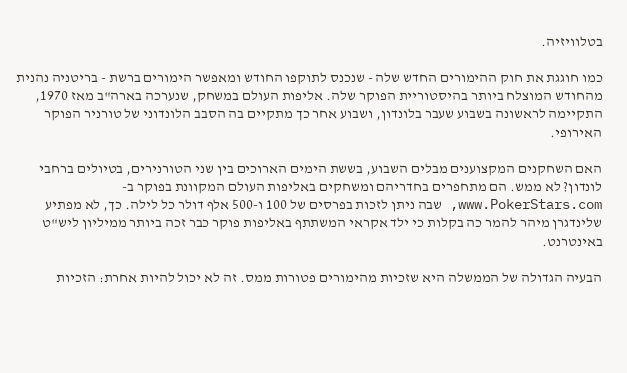בטלוויזיה.

כמו חוגגת את חוק ההימורים החדש שלה - שנכנס לתוקפו החודש ומאפשר הימורים ברשת - בריטניה נהנית מהחודש המוצלח ביותר בהיסטוריית הפוקר שלה. אליפות העולם במשחק, שנערכה בארה"ב מאז 1970, התקיימה לראשונה בשבוע שעבר בלונדון, ושבוע אחר כך מתקיים בה הסבב הלונדוני של טורניר הפוקר האירופי.

האם השחקנים המקצוענים מבלים השבוע, בששת הימים הארוכים בין שני הטורנירים, בטיולים ברחבי לונדון? לא ממש. הם מתחפרים בחדריהם ומשחקים באליפות העולם המקוונת בפוקר ב-www.PokerStars.com, שבה ניתן לזכות בפרסים של 100 ו-500 אלף דולר כל לילה. כך, לא מפתיע שלינדגרן מיהר להמר כה בקלות כי ילד אקראי המשתתף באליפות פוקר כבר זכה ביותר ממיליון ליש"ט באינטרנט.

הבעיה הגדולה של הממשלה היא שזכיות מהימורים פטורות ממס. זה לא יכול להיות אחרת: הזכיות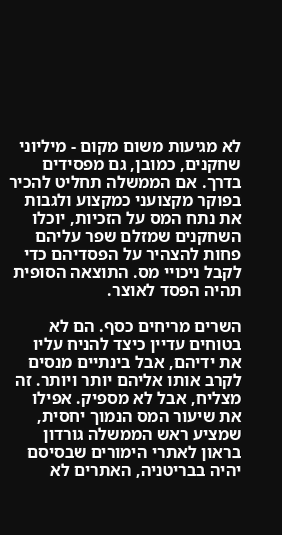לא מגיעות משום מקום - מיליוני שחקנים, כמובן, גם מפסידים בדרך. אם הממשלה תחליט להכיר בפוקר מקצועני כמקצוע ולגבות את נתח המס על הזכיות, יוכלו השחקנים שמזלם שפר עליהם פחות להצהיר על הפסדיהם כדי לקבל ניכויי מס. התוצאה הסופית תהיה הפסד לאוצר.

השרים מריחים כסף. הם לא בטוחים עדיין כיצד להניח עליו את ידיהם, אבל בינתיים מנסים לקרב אותו אליהם יותר ויותר. זה מצליח, אבל לא מספיק. אפילו את שיעור המס הנמוך יחסית, שמציע ראש הממשלה גורדון בראון לאתרי הימורים שבסיסם יהיה בבריטניה, האתרים לא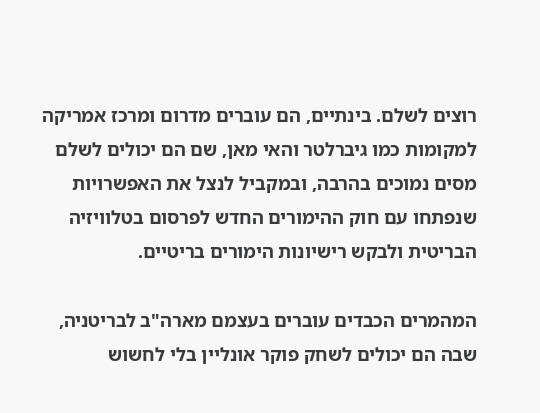רוצים לשלם. בינתיים, הם עוברים מדרום ומרכז אמריקה למקומות כמו גיברלטר והאי מאן, שם הם יכולים לשלם מסים נמוכים בהרבה, ובמקביל לנצל את האפשרויות שנפתחו עם חוק ההימורים החדש לפרסום בטלוויזיה הבריטית ולבקש רישיונות הימורים בריטיים.

המהמרים הכבדים עוברים בעצמם מארה"ב לבריטניה, שבה הם יכולים לשחק פוקר אונליין בלי לחשוש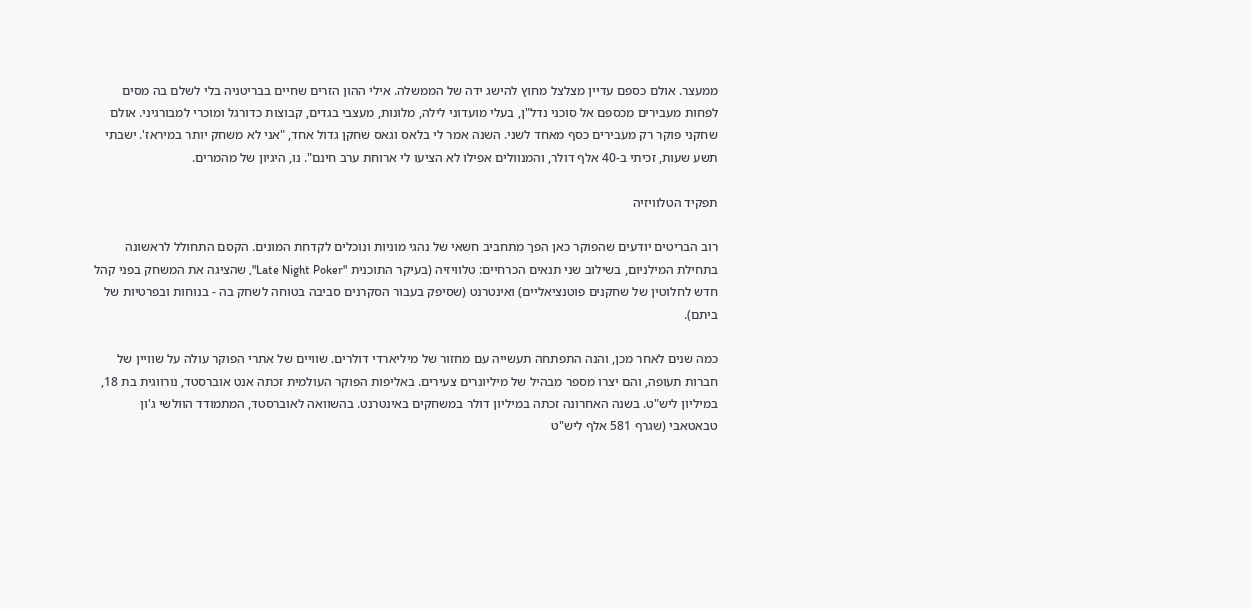ממעצר. אולם כספם עדיין מצלצל מחוץ להישג ידה של הממשלה. אילי ההון הזרים שחיים בבריטניה בלי לשלם בה מסים לפחות מעבירים מכספם אל סוכני נדל"ן, בעלי מועדוני לילה, מלונות, מעצבי בגדים, קבוצות כדורגל ומוכרי למבורגיני. אולם שחקני פוקר רק מעבירים כסף מאחד לשני. השנה אמר לי בלאס וגאס שחקן גדול אחד, "אני לא משחק יותר במיראז'. ישבתי תשע שעות, זכיתי ב-40 אלף דולר, והמנוולים אפילו לא הציעו לי ארוחת ערב חינם". נו, היגיון של מהמרים.

תפקיד הטלוויזיה

רוב הבריטים יודעים שהפוקר כאן הפך מתחביב חשאי של נהגי מוניות ונוכלים לקדחת המונים. הקסם התחולל לראשונה בתחילת המילניום, בשילוב שני תנאים הכרחיים: טלוויזיה (בעיקר התוכנית "Late Night Poker", שהציגה את המשחק בפני קהל חדש לחלוטין של שחקנים פוטנציאליים) ואינטרנט (שסיפק בעבור הסקרנים סביבה בטוחה לשחק בה - בנוחות ובפרטיות של ביתם).

כמה שנים לאחר מכן, והנה התפתחה תעשייה עם מחזור של מיליארדי דולרים. שוויים של אתרי הפוקר עולה על שוויין של חברות תעופה, והם יצרו מספר מבהיל של מיליונרים צעירים. באליפות הפוקר העולמית זכתה אנט אוברסטד, נורווגית בת 18, במיליון ליש"ט. בשנה האחרונה זכתה במיליון דולר במשחקים באינטרנט. בהשוואה לאוברסטד, המתמודד הוולשי ג'ון טבאטאבי (שגרף 581 אלף ליש"ט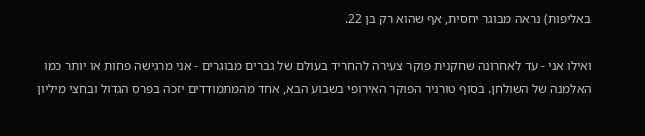באליפות) נראה מבוגר יחסית, אף שהוא רק בן 22.

ואילו אני - עד לאחרונה שחקנית פוקר צעירה להחריד בעולם של גברים מבוגרים - אני מרגישה פחות או יותר כמו האלמנה של השולחן. בסוף טורניר הפוקר האירופי בשבוע הבא, אחד מהמתמודדים יזכה בפרס הגדול ובחצי מיליון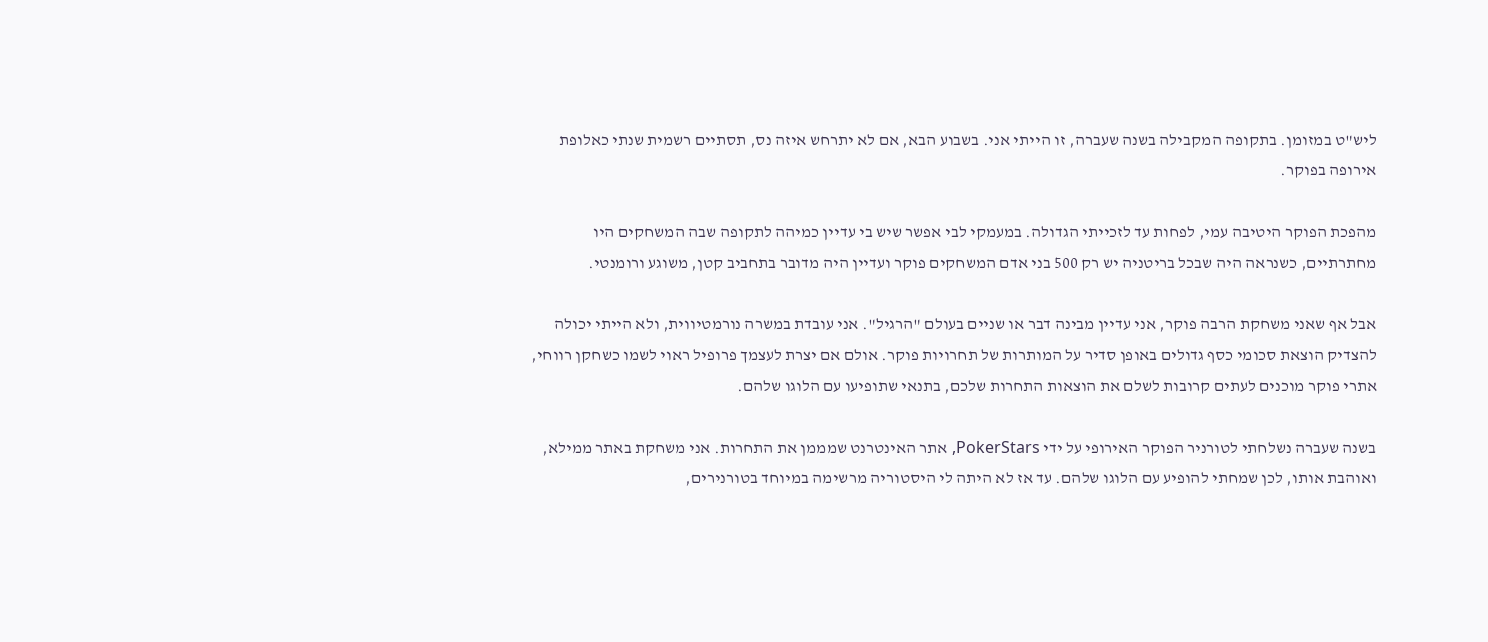ליש"ט במזומן. בתקופה המקבילה בשנה שעברה, זו הייתי אני. בשבוע הבא, אם לא יתרחש איזה נס, תסתיים רשמית שנתי כאלופת אירופה בפוקר.

מהפכת הפוקר היטיבה עמי, לפחות עד לזכייתי הגדולה. במעמקי לבי אפשר שיש בי עדיין כמיהה לתקופה שבה המשחקים היו מחתרתיים, כשנראה היה שבכל בריטניה יש רק 500 בני אדם המשחקים פוקר ועדיין היה מדובר בתחביב קטן, משוגע ורומנטי.

אבל אף שאני משחקת הרבה פוקר, אני עדיין מבינה דבר או שניים בעולם "הרגיל". אני עובדת במשרה נורמטיווית, ולא הייתי יכולה להצדיק הוצאת סכומי כסף גדולים באופן סדיר על המותרות של תחרויות פוקר. אולם אם יצרת לעצמך פרופיל ראוי לשמו כשחקן רווחי, אתרי פוקר מוכנים לעתים קרובות לשלם את הוצאות התחרות שלכם, בתנאי שתופיעו עם הלוגו שלהם.

בשנה שעברה נשלחתי לטורניר הפוקר האירופי על ידי PokerStars, אתר האינטרנט שמממן את התחרות. אני משחקת באתר ממילא, ואוהבת אותו, לכן שמחתי להופיע עם הלוגו שלהם. עד אז לא היתה לי היסטוריה מרשימה במיוחד בטורנירים,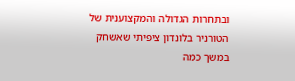ובתחרות הגדולה והמקצוענית של הטורניר בלונדון ציפיתי שאשחק במשך כמה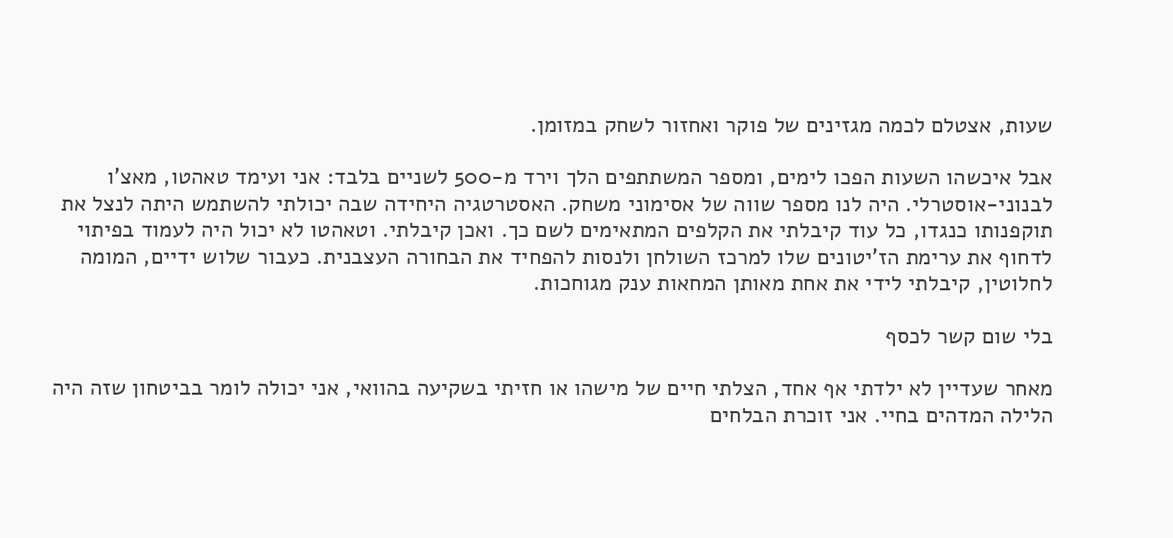שעות, אצטלם לכמה מגזינים של פוקר ואחזור לשחק במזומן.

אבל איכשהו השעות הפכו לימים, ומספר המשתתפים הלך וירד מ-500 לשניים בלבד: אני ועימד טאהטו, מאצ'ו לבנוני-אוסטרלי. היה לנו מספר שווה של אסימוני משחק. האסטרטגיה היחידה שבה יכולתי להשתמש היתה לנצל את תוקפנותו כנגדו, כל עוד קיבלתי את הקלפים המתאימים לשם כך. ואכן קיבלתי. וטאהטו לא יכול היה לעמוד בפיתוי לדחוף את ערימת הז'יטונים שלו למרכז השולחן ולנסות להפחיד את הבחורה העצבנית. כעבור שלוש ידיים, המומה לחלוטין, קיבלתי לידי את אחת מאותן המחאות ענק מגוחכות.

בלי שום קשר לכסף

מאחר שעדיין לא ילדתי אף אחד, הצלתי חיים של מישהו או חזיתי בשקיעה בהוואי, אני יכולה לומר בביטחון שזה היה הלילה המדהים בחיי. אני זוכרת הבלחים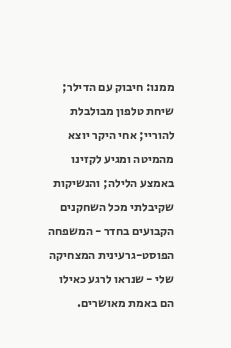ממנו: חיבוק עם הדילר; שיחת טלפון מבולבלת להוריי; אחי היקר יוצא מהמיטה ומגיע לקזינו באמצע הלילה; והנשיקות שקיבלתי מכל השחקנים הקבועים בחדר - המשפחה הפוסט-גרעינית המצחיקה שלי - שנראו לרגע כאילו הם באמת מאושרים.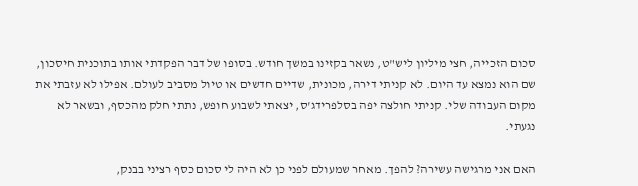סכום הזכייה, חצי מיליון ליש"ט, נשאר בקזינו במשך חודש. בסופו של דבר הפקדתי אותו בתוכנית חיסכון, שם הוא נמצא עד היום. לא קניתי דירה, מכונית, שדיים חדשים או טיול מסביב לעולם. אפילו לא עזבתי את מקום העבודה שלי. קניתי חולצה יפה בסלפרידג'ס, יצאתי לשבוע חופש, נתתי חלק מהכסף, ובשאר לא נגעתי.

האם אני מרגישה עשירה? להפך. מאחר שמעולם לפני כן לא היה לי סכום כסף רציני בבנק,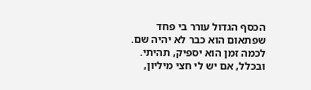הכסף הגדול עורר בי פחד שפתאום הוא כבר לא יהיה שם. לכמה זמן הוא יספיק, תהיתי. ובכלל, אם יש לי חצי מיליון,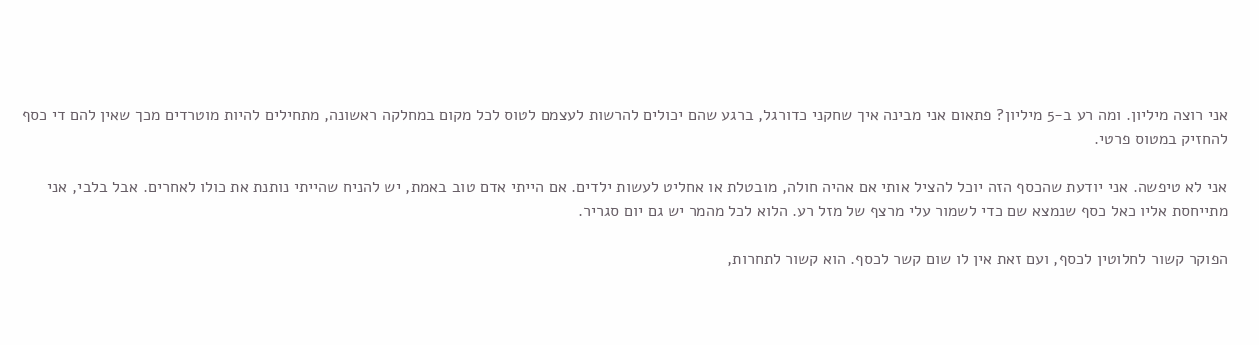אני רוצה מיליון. ומה רע ב-5 מיליון? פתאום אני מבינה איך שחקני כדורגל, ברגע שהם יכולים להרשות לעצמם לטוס לכל מקום במחלקה ראשונה, מתחילים להיות מוטרדים מכך שאין להם די כסף להחזיק במטוס פרטי.

אני לא טיפשה. אני יודעת שהכסף הזה יוכל להציל אותי אם אהיה חולה, מובטלת או אחליט לעשות ילדים. אם הייתי אדם טוב באמת, יש להניח שהייתי נותנת את כולו לאחרים. אבל בלבי, אני מתייחסת אליו כאל כסף שנמצא שם כדי לשמור עלי מרצף של מזל רע. הלוא לכל מהמר יש גם יום סגריר.

הפוקר קשור לחלוטין לכסף, ועם זאת אין לו שום קשר לכסף. הוא קשור לתחרות,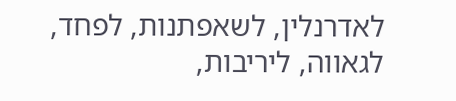לאדרנלין, לשאפתנות, לפחד, לגאווה, ליריבות,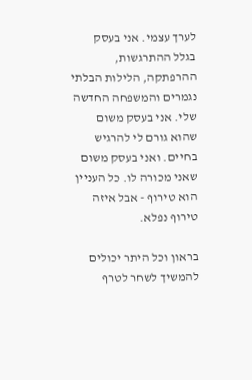לערך עצמי. אני בעסק בגלל ההתרגשות, ההרפתקה, הלילות הבלתי נגמרים והמשפחה החדשה שלי. אני בעסק משום שהוא גורם לי להרגיש בחיים. ואני בעסק משום שאני מכורה לו. כל העניין הוא טירוף - אבל איזה טירוף נפלא.

בראון וכל היתר יכולים להמשיך לשחר לטרף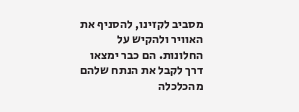מסביב לקזינו, להסניף את האוויר ולהקיש על החלונות. הם כבר ימצאו דרך לקבל את הנתח שלהם מהכלכלה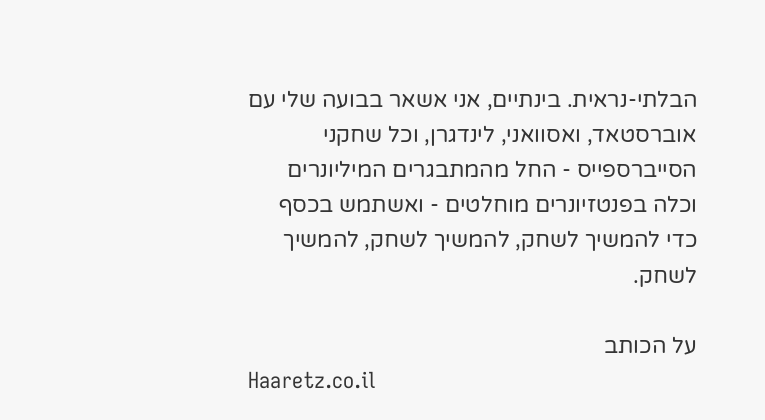הבלתי-נראית. בינתיים, אני אשאר בבועה שלי עם אוברסטאד, ואסוואני, לינדגרן, וכל שחקני הסייברספייס - החל מהמתבגרים המיליונרים וכלה בפנטזיונרים מוחלטים - ואשתמש בכסף כדי להמשיך לשחק, להמשיך לשחק, להמשיך לשחק.

על הכותב
Haaretz.co.il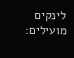לינקים מועילים: